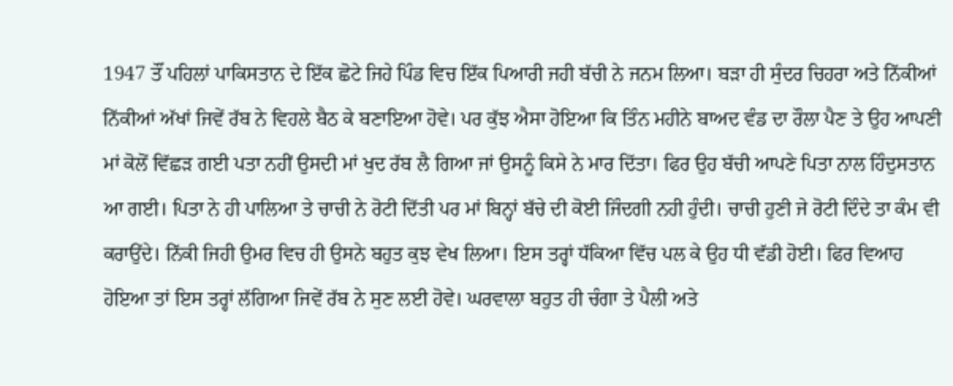1947 ਤੌਂ ਪਹਿਲਾਂ ਪਾਕਿਸਤਾਨ ਦੇ ਇੱਕ ਛੋਟੇ ਜਿਹੇ ਪਿੰਡ ਵਿਚ ਇੱਕ ਪਿਆਰੀ ਜਹੀ ਬੱਚੀ ਨੇ ਜਨਮ ਲਿਆ। ਬੜਾ ਹੀ ਸੁੰਦਰ ਚਿਹਰਾ ਅਤੇ ਨਿੱਕੀਆਂ ਨਿੱਕੀਆਂ ਅੱਖਾਂ ਜਿਵੇਂ ਰੱਬ ਨੇ ਵਿਹਲੇ ਬੈਠ ਕੇ ਬਣਾਇਆ ਹੋਵੇ। ਪਰ ਕੁੱਝ ਐਸਾ ਹੋਇਆ ਕਿ ਤਿੰਨ ਮਹੀਨੇ ਬਾਅਦ ਵੰਡ ਦਾ ਰੌਲਾ ਪੈਣ ਤੇ ਉਹ ਆਪਣੀ ਮਾਂ ਕੋਲੋਂ ਵਿੱਛੜ ਗਈ ਪਤਾ ਨਹੀਂ ਉਸਦੀ ਮਾਂ ਖੁਦ ਰੱਬ ਲੈ ਗਿਆ ਜਾਂ ਉਸਨੂੰ ਕਿਸੇ ਨੇ ਮਾਰ ਦਿੱਤਾ। ਫਿਰ ਉਹ ਬੱਚੀ ਆਪਣੇ ਪਿਤਾ ਨਾਲ ਹਿੰਦੁਸਤਾਨ ਆ ਗਈ। ਪਿਤਾ ਨੇ ਹੀ ਪਾਲਿਆ ਤੇ ਚਾਚੀ ਨੇ ਰੋਟੀ ਦਿੱਤੀ ਪਰ ਮਾਂ ਬਿਨ੍ਹਾਂ ਬੱਚੇ ਦੀ ਕੋਈ ਜਿੰਦਗੀ ਨਹੀ ਹੁੰਦੀ। ਚਾਚੀ ਹੁਣੀ ਜੇ ਰੋਟੀ ਦਿੰਦੇ ਤਾ ਕੰਮ ਵੀ ਕਰਾਉਂਦੇ। ਨਿੱਕੀ ਜਿਹੀ ਉਮਰ ਵਿਚ ਹੀ ਉਸਨੇ ਬਹੁਤ ਕੁਝ ਵੇਖ ਲਿਆ। ਇਸ ਤਰ੍ਹਾਂ ਧੱਕਿਆ ਵਿੱਚ ਪਲ ਕੇ ਉਹ ਧੀ ਵੱਡੀ ਹੋਈ। ਫਿਰ ਵਿਆਹ ਹੋਇਆ ਤਾਂ ਇਸ ਤਰ੍ਹਾਂ ਲੱਗਿਆ ਜਿਵੇਂ ਰੱਬ ਨੇ ਸੁਣ ਲਈ ਹੋਵੇ। ਘਰਵਾਲਾ ਬਹੁਤ ਹੀ ਚੰਗਾ ਤੇ ਪੈਲੀ ਅਤੇ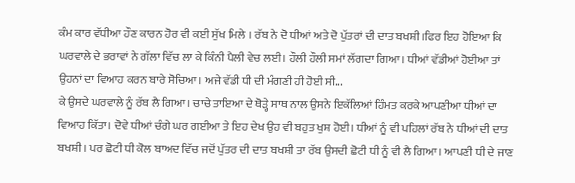ਕੰਮ ਕਾਰ ਵੱਧੀਆ ਹੌਣ ਕਾਰਨ ਹੋਰ ਵੀ ਕਈ ਸੁੱਖ ਮਿਲੇ । ਰੱਬ ਨੇ ਦੋ ਧੀਆਂ ਅਤੇ ਦੋ ਪੁੱਤਰਾਂ ਦੀ ਦਾਤ ਬਖਸ਼ੀ।ਫਿਰ ਇਹ ਹੋਇਆ ਕਿ ਘਰਵਾਲੇ ਦੇ ਭਰਾਵਾਂ ਨੇ ਗੱਲਾ ਵਿੱਚ ਲਾ ਕੇ ਕਿੰਨੀ ਪੈਲੀ ਵੇਚ ਲਈ। ਹੌਲੀ ਹੌਲੀ ਸਮਾਂ ਲੱਗਦਾ ਗਿਆ। ਧੀਆਂ ਵੱਡੀਆਂ ਹੋਈਆ ਤਾਂ ਉਹਨਾਂ ਦਾ ਵਿਆਹ ਕਰਨ ਬਾਰੇ ਸੋਚਿਆ। ਅਜੇ ਵੱਡੀ ਧੀ ਦੀ ਮੰਗਣੀ ਹੀ ਹੋਈ ਸੀ...
ਕੇ ਉਸਦੇ ਘਰਵਾਲੇ ਨੂੰ ਰੱਬ ਲੈ ਗਿਆ। ਚਾਚੇ ਤਾਇਆ ਦੇ ਥੋੜ੍ਹੇ ਸਾਥ ਨਾਲ ਉਸਨੇ ਇਕੱਲਿਆਂ ਹਿੰਮਤ ਕਰਕੇ ਆਪਣੀਆ ਧੀਆਂ ਦਾ ਵਿਆਹ ਕਿੱਤਾ। ਦੋਵੇ ਧੀਆਂ ਚੰਗੇ ਘਰ ਗਈਆ ਤੇ ਇਹ ਦੇਖ ਉਹ ਵੀ ਬਹੁਤ ਖੁਸ਼ ਹੋਈ। ਧੀਆਂ ਨੂੰ ਵੀ ਪਹਿਲਾਂ ਰੱਬ ਨੇ ਧੀਆਂ ਦੀ ਦਾਤ ਬਖਸ਼ੀ। ਪਰ ਛੋਟੀ ਧੀ ਕੋਲ ਬਾਅਦ ਵਿੱਚ ਜਦੋਂ ਪੁੱਤਰ ਦੀ ਦਾਤ ਬਖਸ਼ੀ ਤਾ ਰੱਬ ਉਸਦੀ ਛੋਟੀ ਧੀ ਨੂੰ ਵੀ ਲੈ ਗਿਆ। ਆਪਣੀ ਧੀ ਦੇ ਜਾਣ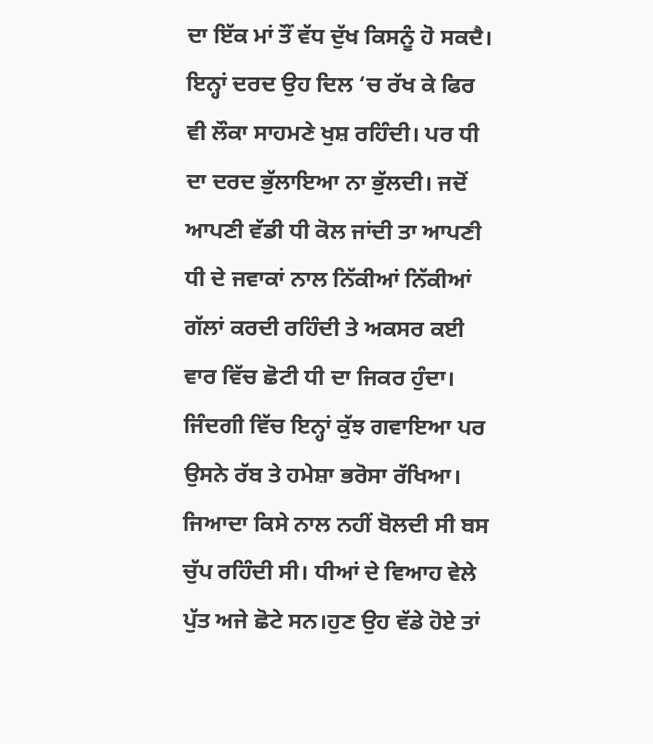ਦਾ ਇੱਕ ਮਾਂ ਤੌਂ ਵੱਧ ਦੁੱਖ ਕਿਸਨੂੰ ਹੋ ਸਕਦੈ। ਇਨ੍ਹਾਂ ਦਰਦ ਉਹ ਦਿਲ ‘ਚ ਰੱਖ ਕੇ ਫਿਰ ਵੀ ਲੌਕਾ ਸਾਹਮਣੇ ਖੁਸ਼ ਰਹਿੰਦੀ। ਪਰ ਧੀ ਦਾ ਦਰਦ ਭੁੱਲਾਇਆ ਨਾ ਭੁੱਲਦੀ। ਜਦੋਂ ਆਪਣੀ ਵੱਡੀ ਧੀ ਕੋਲ ਜਾਂਦੀ ਤਾ ਆਪਣੀ ਧੀ ਦੇ ਜਵਾਕਾਂ ਨਾਲ ਨਿੱਕੀਆਂ ਨਿੱਕੀਆਂ ਗੱਲਾਂ ਕਰਦੀ ਰਹਿੰਦੀ ਤੇ ਅਕਸਰ ਕਈ ਵਾਰ ਵਿੱਚ ਛੋਟੀ ਧੀ ਦਾ ਜਿਕਰ ਹੁੰਦਾ। ਜਿੰਦਗੀ ਵਿੱਚ ਇਨ੍ਹਾਂ ਕੁੱਝ ਗਵਾਇਆ ਪਰ ਉਸਨੇ ਰੱਬ ਤੇ ਹਮੇਸ਼ਾ ਭਰੋਸਾ ਰੱਖਿਆ। ਜਿਆਦਾ ਕਿਸੇ ਨਾਲ ਨਹੀਂ ਬੋਲਦੀ ਸੀ ਬਸ ਚੁੱਪ ਰਹਿੰਦੀ ਸੀ। ਧੀਆਂ ਦੇ ਵਿਆਹ ਵੇਲੇ ਪੁੱਤ ਅਜੇ ਛੋਟੇ ਸਨ।ਹੁਣ ਉਹ ਵੱਡੇ ਹੋਏ ਤਾਂ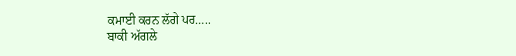ਕਮਾਈ ਕਰਨ ਲੱਗੇ ਪਰ…..
ਬਾਕੀ ਅੱਗਲੇ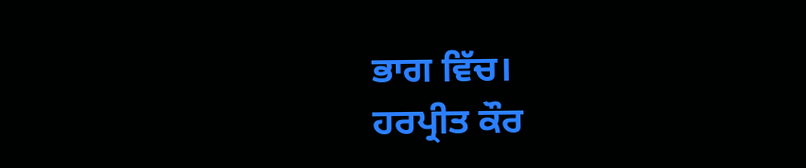ਭਾਗ ਵਿੱਚ।
ਹਰਪ੍ਰੀਤ ਕੌਰ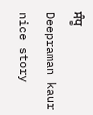ਸੰਧੂ
Deepraman kaur
nice story